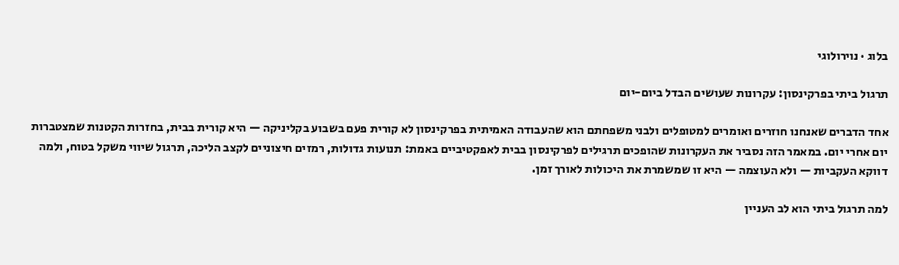בלוג · נוירולוגי

תרגול ביתי בפרקינסון: עקרונות שעושים הבדל ביום-יום

אחד הדברים שאנחנו חוזרים ואומרים למטופלים ולבני משפחתם הוא שהעבודה האמיתית בפרקינסון לא קורית פעם בשבוע בקליניקה — היא קורית בבית, בחזרות הקטנות שמצטברות יום אחרי יום. במאמר הזה נסביר את העקרונות שהופכים תרגילים לפרקינסון בבית לאפקטיביים באמת: תנועות גדולות, רמזים חיצוניים לקצב הליכה, תרגול שיווי משקל בטוח, ולמה דווקא העקביות — ולא העוצמה — היא זו שמשמרת את היכולות לאורך זמן.

למה תרגול ביתי הוא לב העניין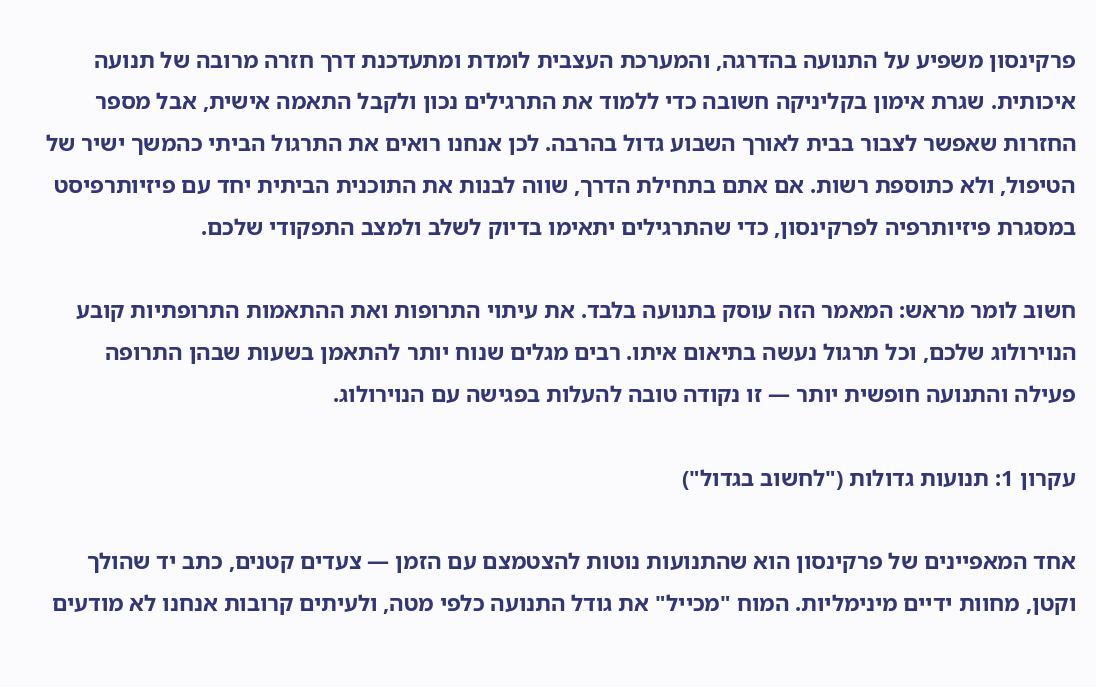פרקינסון משפיע על התנועה בהדרגה, והמערכת העצבית לומדת ומתעדכנת דרך חזרה מרובה של תנועה איכותית. שגרת אימון בקליניקה חשובה כדי ללמוד את התרגילים נכון ולקבל התאמה אישית, אבל מספר החזרות שאפשר לצבור בבית לאורך השבוע גדול בהרבה. לכן אנחנו רואים את התרגול הביתי כהמשך ישיר של הטיפול, ולא כתוספת רשות. אם אתם בתחילת הדרך, שווה לבנות את התוכנית הביתית יחד עם פיזיותרפיסט במסגרת פיזיותרפיה לפרקינסון, כדי שהתרגילים יתאימו בדיוק לשלב ולמצב התפקודי שלכם.

חשוב לומר מראש: המאמר הזה עוסק בתנועה בלבד. את עיתוי התרופות ואת ההתאמות התרופתיות קובע הנוירולוג שלכם, וכל תרגול נעשה בתיאום איתו. רבים מגלים שנוח יותר להתאמן בשעות שבהן התרופה פעילה והתנועה חופשית יותר — זו נקודה טובה להעלות בפגישה עם הנוירולוג.

עקרון 1: תנועות גדולות ("לחשוב בגדול")

אחד המאפיינים של פרקינסון הוא שהתנועות נוטות להצטמצם עם הזמן — צעדים קטנים, כתב יד שהולך וקטן, מחוות ידיים מינימליות. המוח "מכייל" את גודל התנועה כלפי מטה, ולעיתים קרובות אנחנו לא מודעים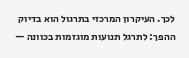לכך. העיקרון המרכזי בתרגול הוא בדיוק ההפך: לתרגל תנועות מוגזמות בכוונה —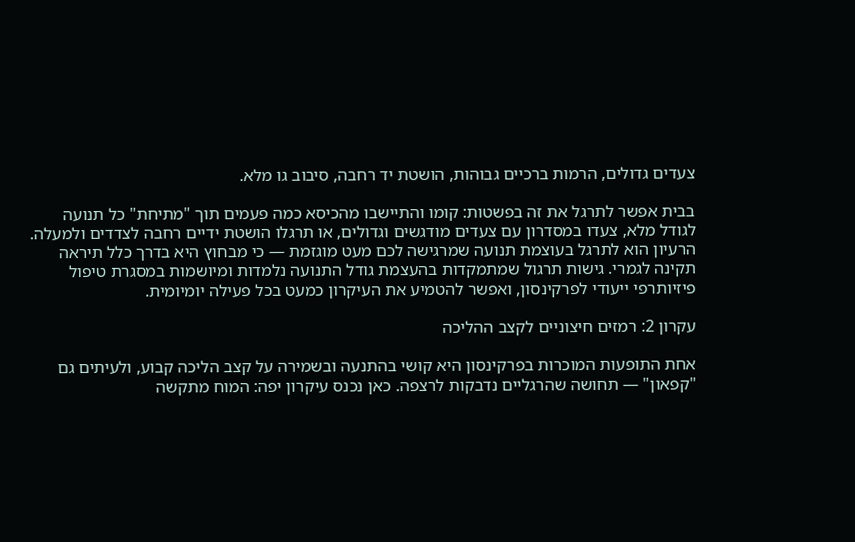צעדים גדולים, הרמות ברכיים גבוהות, הושטת יד רחבה, סיבוב גו מלא.

בבית אפשר לתרגל את זה בפשטות: קומו והתיישבו מהכיסא כמה פעמים תוך "מתיחת" כל תנועה לגודל מלא, צעדו במסדרון עם צעדים מודגשים וגדולים, או תרגלו הושטת ידיים רחבה לצדדים ולמעלה. הרעיון הוא לתרגל בעוצמת תנועה שמרגישה לכם מעט מוגזמת — כי מבחוץ היא בדרך כלל תיראה תקינה לגמרי. גישות תרגול שמתמקדות בהעצמת גודל התנועה נלמדות ומיושמות במסגרת טיפול פיזיותרפי ייעודי לפרקינסון, ואפשר להטמיע את העיקרון כמעט בכל פעילה יומיומית.

עקרון 2: רמזים חיצוניים לקצב ההליכה

אחת התופעות המוכרות בפרקינסון היא קושי בהתנעה ובשמירה על קצב הליכה קבוע, ולעיתים גם "קפאון" — תחושה שהרגליים נדבקות לרצפה. כאן נכנס עיקרון יפה: המוח מתקשה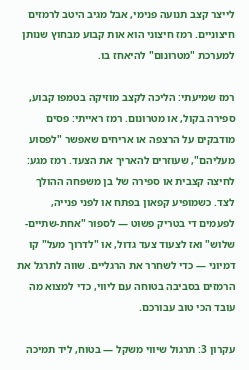לייצר קצב תנועה פנימי, אבל מגיב היטב לרמזים חיצוניים. רמז חיצוני הוא אות קבוע מבחוץ שנותן למערכת "מטרונום" להיאחז בו.

רמז שמיעתי: הליכה לקצב מוזיקה בטמפו קבוע, ספירה בקול, או מטרונום. רמז ראייתי: פסים מודבקים על הרצפה או אריחים שאפשר "לפסוע מעליהם", שעוזרים להאריך את הצעד. רמז מגע: לחיצה קצבית או ספירה של בן משפחה ההולך לצד. כשמופיע קפאון בפתח או לפני פנייה, לפעמים די בטריק פשוט — לספור "אחת-שתיים-שלוש" ואז לצעוד צעד גדול, או "לדרוך מעל" קו דמיוני — כדי לשחרר את הרגליים. שווה לתרגל את הרמזים בסביבה בטוחה עם ליווי, כדי למצוא מה עובד הכי טוב עבורכם.

עקרון 3: תרגול שיווי משקל — בטוח, ליד תמיכה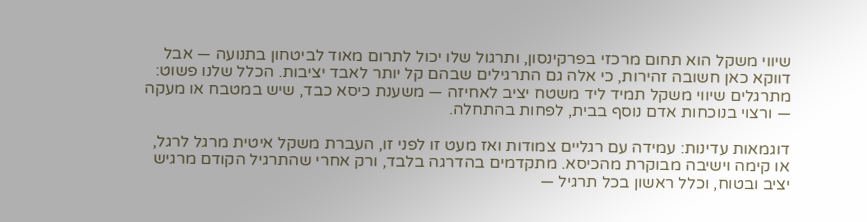שיווי משקל הוא תחום מרכזי בפרקינסון, ותרגול שלו יכול לתרום מאוד לביטחון בתנועה — אבל דווקא כאן חשובה זהירות, כי אלה גם התרגילים שבהם קל יותר לאבד יציבות. הכלל שלנו פשוט: מתרגלים שיווי משקל תמיד ליד משטח יציב לאחיזה — משענת כיסא כבד, שיש במטבח או מעקה — ורצוי בנוכחות אדם נוסף בבית, לפחות בהתחלה.

דוגמאות עדינות: עמידה עם רגליים צמודות ואז מעט זו לפני זו, העברת משקל איטית מרגל לרגל, או קימה וישיבה מבוקרת מהכיסא. מתקדמים בהדרגה בלבד, ורק אחרי שהתרגיל הקודם מרגיש יציב ובטוח, וכלל ראשון בכל תרגיל —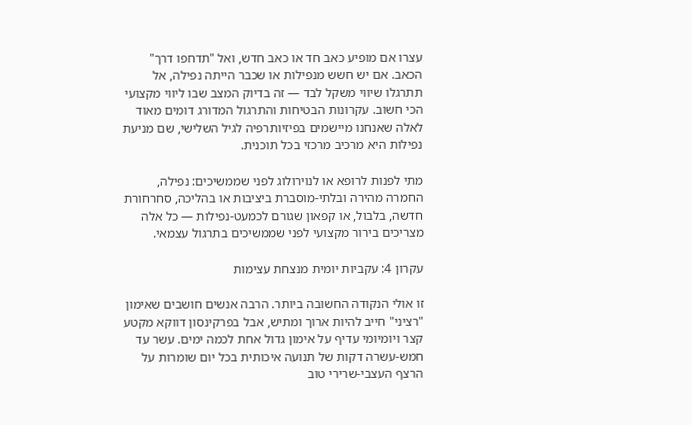עצרו אם מופיע כאב חד או כאב חדש, ואל "תדחפו דרך" הכאב. אם יש חשש מנפילות או שכבר הייתה נפילה, אל תתרגלו שיווי משקל לבד — זה בדיוק המצב שבו ליווי מקצועי הכי חשוב. עקרונות הבטיחות והתרגול המדורג דומים מאוד לאלה שאנחנו מיישמים בפיזיותרפיה לגיל השלישי, שם מניעת נפילות היא מרכיב מרכזי בכל תוכנית.

מתי לפנות לרופא או לנוירולוג לפני שממשיכים: נפילה, החמרה מהירה ובלתי-מוסברת ביציבות או בהליכה, סחרחורת חדשה, בלבול, או קפאון שגורם לכמעט-נפילות — כל אלה מצריכים בירור מקצועי לפני שממשיכים בתרגול עצמאי.

עקרון 4: עקביות יומית מנצחת עצימות

זו אולי הנקודה החשובה ביותר. הרבה אנשים חושבים שאימון "רציני" חייב להיות ארוך ומתיש, אבל בפרקינסון דווקא מקטע קצר ויומיומי עדיף על אימון גדול אחת לכמה ימים. עשר עד חמש-עשרה דקות של תנועה איכותית בכל יום שומרות על הרצף העצבי-שרירי טוב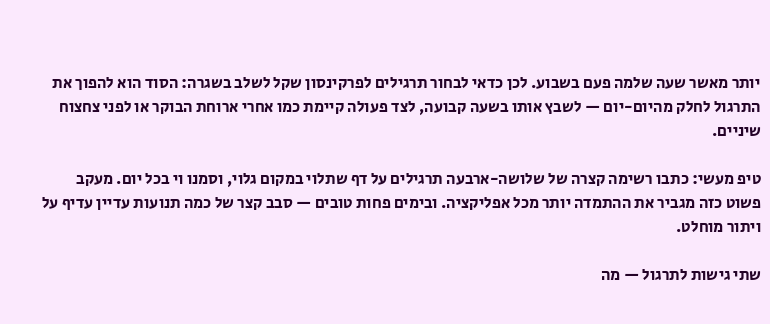יותר מאשר שעה שלמה פעם בשבוע. לכן כדאי לבחור תרגילים לפרקינסון שקל לשלב בשגרה: הסוד הוא להפוך את התרגול לחלק מהיום-יום — לשבץ אותו בשעה קבועה, לצד פעולה קיימת כמו אחרי ארוחת הבוקר או לפני צחצוח שיניים.

טיפ מעשי: כתבו רשימה קצרה של שלושה-ארבעה תרגילים על דף שתלוי במקום גלוי, וסמנו וי בכל יום. מעקב פשוט כזה מגביר את ההתמדה יותר מכל אפליקציה. ובימים פחות טובים — סבב קצר של כמה תנועות עדיין עדיף על ויתור מוחלט.

שתי גישות לתרגול — מה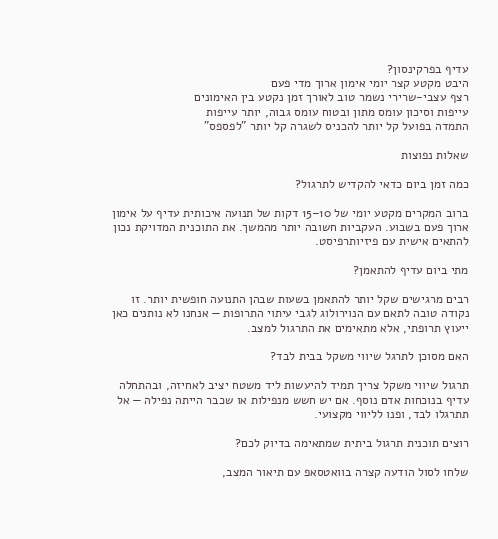עדיף בפרקינסון?
היבט מקטע קצר יומי אימון ארוך מדי פעם
רצף עצבי-שרירי נשמר טוב לאורך זמן נקטע בין האימונים
עייפות וסיכון עומס מתון ובטוח עומס גבוה, יותר עייפות
התמדה בפועל קל יותר להכניס לשגרה קל יותר "לפספס"

שאלות נפוצות

כמה זמן ביום כדאי להקדיש לתרגול?

ברוב המקרים מקטע יומי של 10–15 דקות של תנועה איכותית עדיף על אימון ארוך פעם בשבוע. העקביות חשובה יותר מהמשך. את התוכנית המדויקת נכון להתאים אישית עם פיזיותרפיסט.

מתי ביום עדיף להתאמן?

רבים מרגישים שקל יותר להתאמן בשעות שבהן התנועה חופשית יותר. זו נקודה טובה לתאם עם הנוירולוג לגבי עיתוי התרופות — אנחנו לא נותנים כאן ייעוץ תרופתי, אלא מתאימים את התרגול למצב.

האם מסוכן לתרגל שיווי משקל בבית לבד?

תרגול שיווי משקל צריך תמיד להיעשות ליד משטח יציב לאחיזה, ובהתחלה עדיף בנוכחות אדם נוסף. אם יש חשש מנפילות או שכבר הייתה נפילה — אל תתרגלו לבד, ופנו לליווי מקצועי.

רוצים תוכנית תרגול ביתית שמתאימה בדיוק לכם?

שלחו לסול הודעה קצרה בוואטסאפ עם תיאור המצב,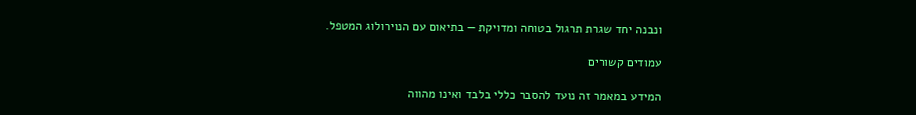ונבנה יחד שגרת תרגול בטוחה ומדויקת — בתיאום עם הנוירולוג המטפל.

עמודים קשורים

המידע במאמר זה נועד להסבר כללי בלבד ואינו מהווה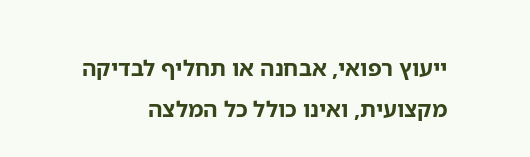ייעוץ רפואי, אבחנה או תחליף לבדיקה מקצועית, ואינו כולל כל המלצה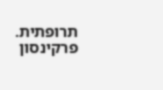תרופתית. פרקינסון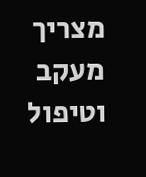מצריך מעקב וטיפול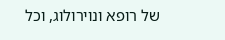של רופא ונוירולוג, וכל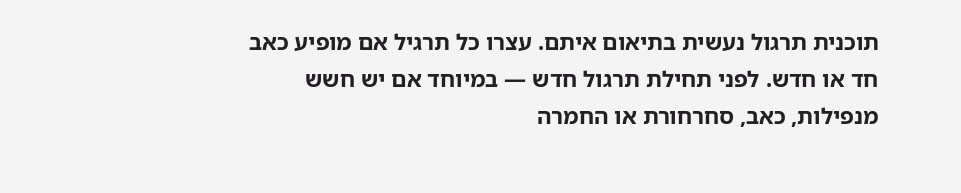תוכנית תרגול נעשית בתיאום איתם. עצרו כל תרגיל אם מופיע כאב חד או חדש. לפני תחילת תרגול חדש — במיוחד אם יש חשש מנפילות, כאב, סחרחורת או החמרה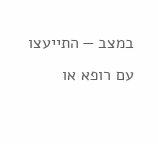במצב — התייעצו עם רופא או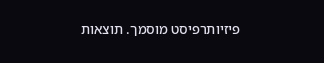פיזיותרפיסט מוסמך. תוצאות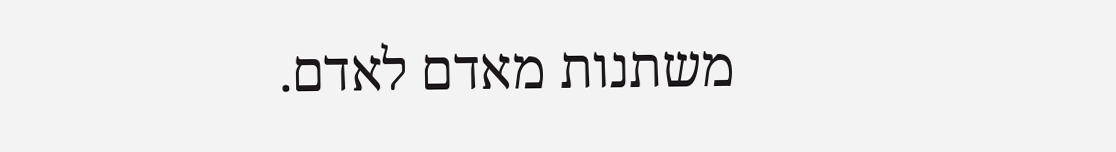משתנות מאדם לאדם.